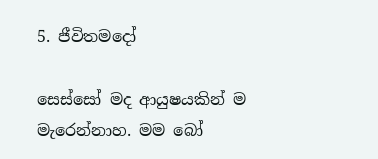5. ජීවිතමදෝ

සෙස්සෝ මද ආයුෂයකින් ම මැරෙන්නාහ. මම බෝ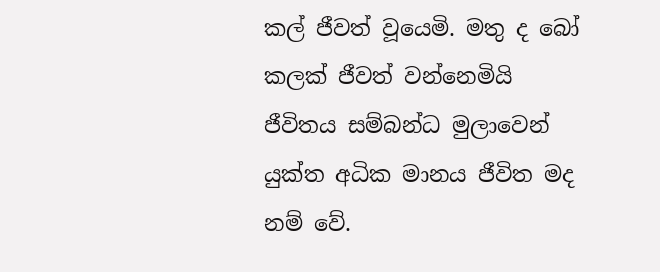කල් ජීවත් වූයෙමි. මතු ද බෝ කලක් ජීවත් වන්නෙමියි ජීවිතය සම්බන්ධ මුලාවෙන් යුක්ත අධික මානය ජීවිත මද නම් වේ.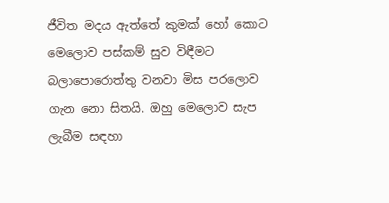ජීවිත මදය ඇත්තේ කුමක් හෝ කොට මෙලොව පස්කම් සුව විඳීමට බලාපොරොත්තු වනවා මිස පරලොව ගැන නො සිතයි. ඔහු මෙලොව සැප ලැබීම සඳහා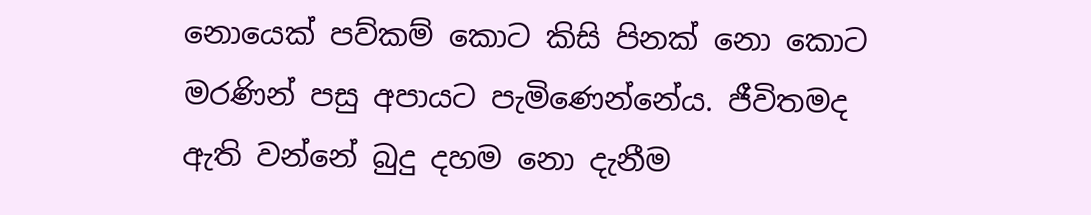නොයෙක් පව්කම් කොට කිසි පිනක් නො කොට මරණින් පසු අපායට පැමිණෙන්නේය. ජීවිතමද ඇති වන්නේ බුදු දහම නො දැනීම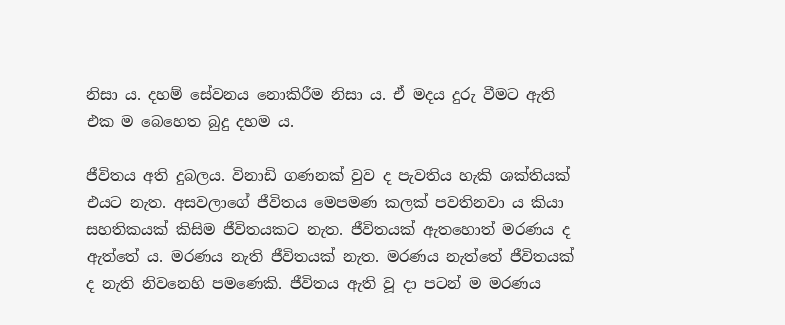නිසා ය. දහම් සේවනය නොකිරීම නිසා ය. ඒ මදය දුරු වීමට ඇති එක ම බෙහෙත බුදු දහම ය.

ජීවිතය අති දුබලය. විනාඩි ගණනක් වුව ද පැවතිය හැකි ශක්තියක් එයට නැත. අසවලාගේ ජීවිතය මෙපමණ කලක් පවතිනවා ය කියා සහතිකයක් කිසිම ජීවිතයකට නැත. ජීවිතයක් ඇතහොත් මරණය ද ඇත්තේ ය. මරණය නැති ජීවිතයක් නැත. මරණය නැත්තේ ජීවිතයක් ද නැති නිවනෙහි පමණෙකි. ජීවිතය ඇති වූ දා පටන් ම මරණය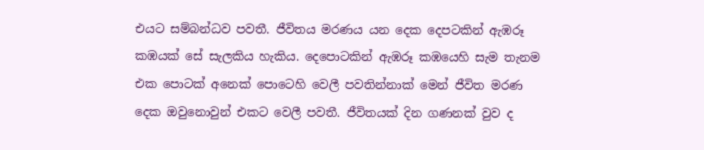එයට සම්බන්ධව පවතී. ජීවිතය මරණය යන දෙක දෙපටකින් ඇඹරූ කඹයක් සේ සැලකිය හැකිය. දෙපොටකින් ඇඹරූ කඹයෙහි සැම තැනම එක පොටක් අනෙක් පොටෙහි වෙලී පවතින්නාක් මෙන් ජීවිත මරණ දෙක ඔවුනොවුන් එකට වෙලී පවතී. ජීවිතයක් දින ගණනක් වුව ද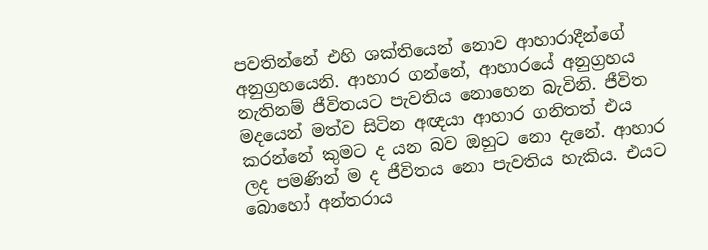පවතින්නේ එහි ශක්තියෙන් නොව ආහාරාදීන්ගේ අනුග්‍ර‍හයෙනි. ආහාර ගන්නේ, ආහාරයේ අනුග්‍ර‍හය නැතිනම් ජීවිතයට පැවතිය නොහෙන බැවිනි. ජීවිත මදයෙන් මත්ව සිටින අඥයා ආහාර ගනිතත් එය කරන්නේ කුමට ද යන බව ඔහුට නො දැනේ. ආහාර ලද පමණින් ම ද ජීවිතය නො පැවතිය හැකිය. එයට බොහෝ අන්තරාය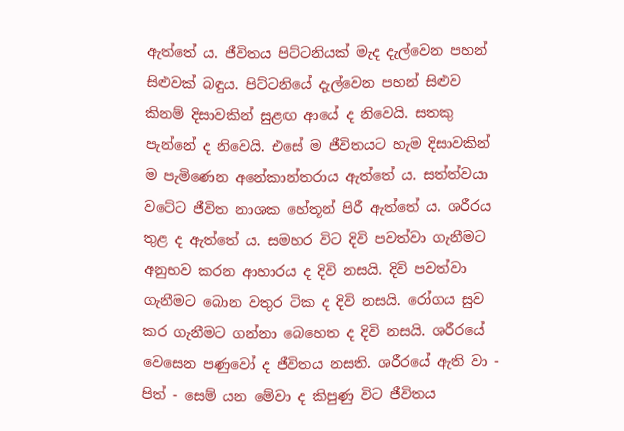ඇත්තේ ය. ජීවිතය පිට්ටනියක් මැද දැල්වෙන පහන් සිළුවක් බඳුය. පිට්ටනියේ දැල්වෙන පහන් සිළුව කිනම් දිසාවකින් සුළඟ ආයේ ද නිවෙයි. සතකු පැන්නේ ද නිවෙයි. එසේ ම ජීවිතයට හැම දිසාවකින් ම පැමිණෙන අනේකාන්තරාය ඇත්තේ ය. සත්ත්වයා වටේට ජීවිත නාශක හේතූන් පිරී ඇත්තේ ය. ශරීරය තුළ ද ඇත්තේ ය. සමහර විට දිවි පවත්වා ගැනීමට අනුභව කරන ආහාරය ද දිවි නසයි. දිවි පවත්වා ගැනීමට බොන වතුර ටික ද දිවි නසයි. රෝගය සුව කර ගැනීමට ගන්නා බෙහෙත ද දිවි නසයි. ශරීරයේ වෙසෙන පණුවෝ ද ජීවිතය නසති. ශරීරයේ ඇති වා - පිත් - සෙම් යන මේවා ද කිපුණු විට ජීවිතය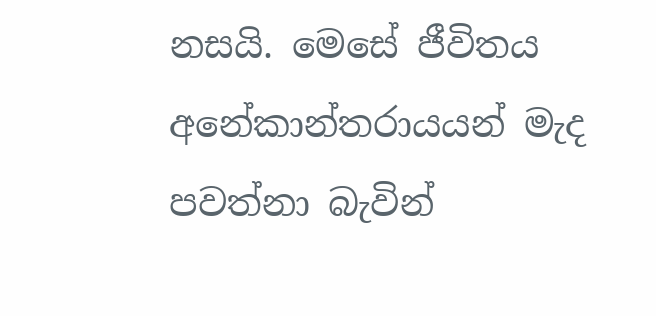නසයි. මෙසේ ජීවිතය අනේකාන්තරායයන් මැද පවත්නා බැවින්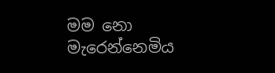මම නො මැරෙන්නෙමිය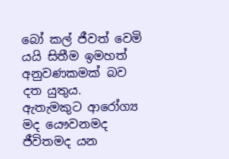බෝ කල් ජීවත් වෙමි යයි සිතීම ඉමහත් අනුවණකමක් බව දත යුතුය. ඇතැමකුට ආරෝග්‍ය මද යෞවනමද ජීවිතමද යන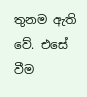තුනම ඇති වේ. එසේ වීම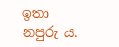ඉතා නපුරු ය.